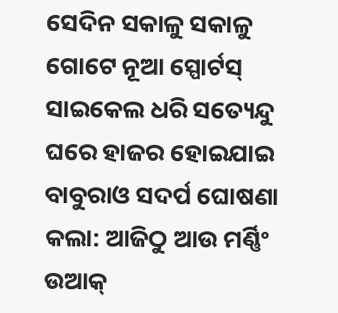ସେଦିନ ସକାଳୁ ସକାଳୁ ଗୋଟେ ନୂଆ ସ୍ପୋର୍ଟସ୍ ସାଇକେଲ ଧରି ସତ୍ୟେନ୍ଦୁ ଘରେ ହାଜର ହୋଇଯାଇ ବାବୁରାଓ ସଦର୍ପ ଘୋଷଣା କଲା: ଆଜିଠୁ ଆଉ ମର୍ଣ୍ଣିଂ ଉଆକ୍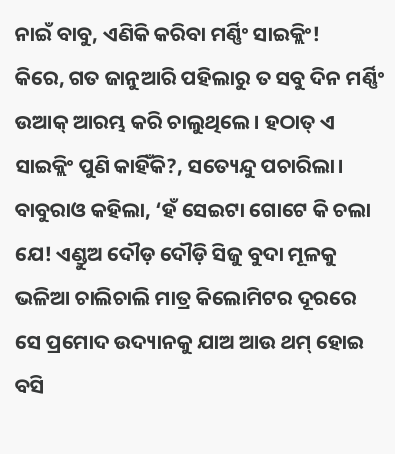ନାଇଁ ବାବୁ, ଏଣିକି କରିବା ମର୍ଣ୍ଣିଂ ସାଇକ୍ଲିଂ!
କିରେ, ଗତ ଜାନୁଆରି ପହିଲାରୁ ତ ସବୁ ଦିନ ମର୍ଣ୍ଣିଂ ଉଆକ୍ ଆରମ୍ଭ କରି ଚାଲୁଥିଲେ। ହଠାତ୍ ଏ ସାଇକ୍ଲିଂ ପୁଣି କାହିଁକି?, ସତ୍ୟେନ୍ଦୁ ପଚାରିଲା।
ବାବୁରାଓ କହିଲା, ‘ହଁ ସେଇଟା ଗୋଟେ କି ଚଲା ଯେ! ଏଣ୍ଡୁଅ ଦୌଡ଼ ଦୌଡ଼ି ସିଜୁ ବୁଦା ମୂଳକୁ ଭଳିଆ ଚାଲିଚାଲି ମାତ୍ର କିଲୋମିଟର ଦୂରରେ ସେ ପ୍ରମୋଦ ଉଦ୍ୟାନକୁ ଯାଅ ଆଉ ଥମ୍ ହୋଇ ବସି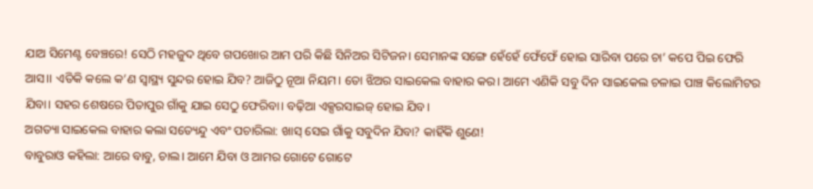ଯାଅ ସିମେଣ୍ଟ ବେଞ୍ଚରେ! ସେଠି ମହଜୁଦ ଥିବେ ଗପଖୋର ଆମ ପରି କିଛି ସିନିଅର ସିଟିଜନ। ସେମାନଙ୍କ ସଙ୍ଗେ ହେଁହେଁ ଫେଁଫେଁ ହୋଇ ସାରିବା ପରେ ଚା’ କପେ ପିଇ ଫେରି ଆସ।। ଏତିକି କଲେ କ’ଣ ସ୍ୱାସ୍ଥ୍ୟ ସୁନ୍ଦର ହୋଇ ଯିବ? ଆଜିଠୁ ନୂଆ ନିୟମ। ତୋ ଝିଅର ସାଇକେଲ ବାହାର କର। ଆମେ ଏଣିକି ସବୁ ଦିନ ସାଇକେଲ ଚଳାଇ ପାଞ୍ଚ କିଲୋମିଟର ଯିବା। ସହର ଶେଷରେ ପିତାପୁର ଗାଁକୁ ଯାଇ ସେଠୁ ଫେରିବା। ବଢ଼ିଆ ଏକ୍ସରସାଇଜ୍ ହୋଇ ଯିବ।
ଅଗତ୍ୟା ସାଇକେଲ ବାହାର କଲା ସତ୍ୟେନ୍ଦୁ ଏବଂ ପଚାରିଲା: ଖାସ୍ ସେଇ ଗାଁକୁ ସବୁଦିନ ଯିବା? କାହିଁକି ଶୁଣେ!
ବାବୁରାଓ କହିଲା: ଆରେ ବାବୁ, ଚାଲ। ଆମେ ଯିବା ଓ ଆମର ଗୋଟେ ଗୋଟେ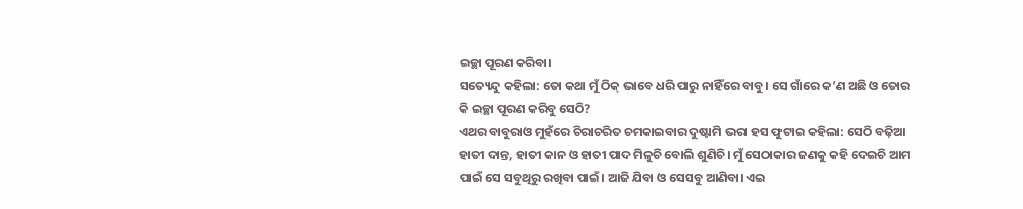ଇଚ୍ଛା ପୂରଣ କରିବା।
ସତ୍ୟେନ୍ଦୁ କହିଲା: ତୋ କଥା ମୁଁ ଠିକ୍ ଭାବେ ଧରି ପାରୁ ନାହିଁରେ ବାବୁ। ସେ ଗାଁରେ କ’ଣ ଅଛି ଓ ତୋର କି ଇଚ୍ଛା ପୂରଣ କରିବୁ ସେଠି?
ଏଥର ବାବୁରାଓ ମୁହଁରେ ଚିରାଚରିତ ଚମକାଇବାର ଦୁଷ୍ଟାମି ଭରା ହସ ଫୁଟାଇ କହିଲା: ସେଠି ବଢ଼ିଆ ହାତୀ ଦାନ୍ତ, ହାତୀ କାନ ଓ ହାତୀ ପାଦ ମିଳୁଚି ବୋଲି ଶୁଣିଚି। ମୁଁ ସେଠାକାର ଜଣକୁ କହି ଦେଇଚି ଆମ ପାଇଁ ସେ ସବୁଥିରୁ ରଖିବା ପାଇଁ। ଆଜି ଯିବା ଓ ସେସବୁ ଆଣିବା। ଏଇ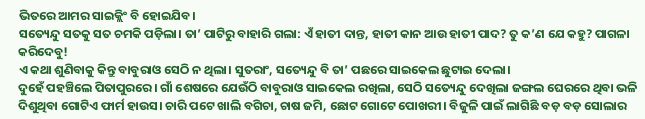ଭିତରେ ଆମର ସାଇକ୍ଲିଂ ବି ହୋଇଯିବ।
ସତ୍ୟେନ୍ଦୁ ସତକୁ ସତ ଚମକି ପଡ଼ିଲା। ତା’ ପାଟିରୁ ବାହାରି ଗଲା: ଏଁ ହାତୀ ଦାନ୍ତ, ହାତୀ କାନ ଆଉ ହାତୀ ପାଦ? ତୁ କ’ଣ ଯେ କହୁ? ପାଗଳା କରିଦେବୁ!
ଏ କଥା ଶୁଣିବାକୁ କିନ୍ତୁ ବାବୁରାଓ ସେଠି ନ ଥିଲା। ସୁତରାଂ, ସତ୍ୟେନ୍ଦୁ ବି ତା’ ପଛରେ ସାଇକେଲ ଛୁଟାଇ ଦେଲା।
ଦୁହେଁ ପହଞ୍ଚିଲେ ପିତାପୁରରେ। ଗାଁ ଶେଷରେ ଯେଉଁଠି ବାବୁରାଓ ସାଇକେଲ ରଖିଲା, ସେଠି ସତ୍ୟେନ୍ଦୁ ଦେଖିଲା ଜଙ୍ଗଲ ଘେରରେ ଥିବା ଭଳି ଦିଶୁଥିବା ଗୋଟିଏ ଫାର୍ମ ହାଉସ। ଚାରି ପଟେ ଖାଲି ବଗିଚା, ଚାଷ ଜମି, ଛୋଟ ଗୋଟେ ପୋଖରୀ। ବିଜୁଳି ପାଇଁ ଲାଗିଛି ବଡ଼ ବଡ଼ ସୋଲାର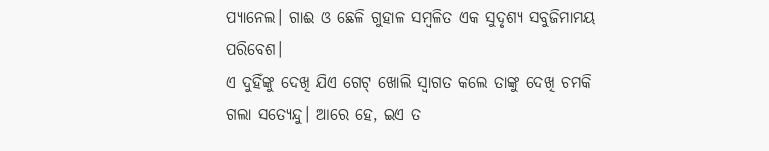ପ୍ୟାନେଲ। ଗାଈ ଓ ଛେଳି ଗୁହାଳ ସମ୍ବଳିତ ଏକ ସୁଦୃଶ୍ୟ ସବୁଜିମାମୟ ପରିବେଶ।
ଏ ଦୁହିଁଙ୍କୁ ଦେଖି ଯିଏ ଗେଟ୍ ଖୋଲି ସ୍ୱାଗତ କଲେ ତାଙ୍କୁ ଦେଖି ଚମକି ଗଲା ସତ୍ୟେନ୍ଦୁ। ଆରେ ହେ, ଇଏ ତ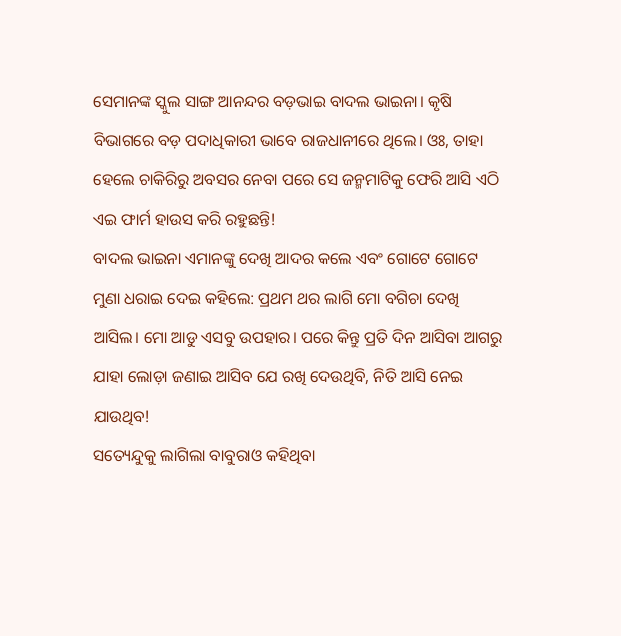ସେମାନଙ୍କ ସ୍କୁଲ ସାଙ୍ଗ ଆନନ୍ଦର ବଡ଼ଭାଇ ବାଦଲ ଭାଇନା। କୃଷି ବିଭାଗରେ ବଡ଼ ପଦାଧିକାରୀ ଭାବେ ରାଜଧାନୀରେ ଥିଲେ। ଓଃ, ତାହା ହେଲେ ଚାକିରିରୁ ଅବସର ନେବା ପରେ ସେ ଜନ୍ମମାଟିକୁ ଫେରି ଆସି ଏଠି ଏଇ ଫାର୍ମ ହାଉସ କରି ରହୁଛନ୍ତି!
ବାଦଲ ଭାଇନା ଏମାନଙ୍କୁ ଦେଖି ଆଦର କଲେ ଏବଂ ଗୋଟେ ଗୋଟେ ମୁଣା ଧରାଇ ଦେଇ କହିଲେ: ପ୍ରଥମ ଥର ଲାଗି ମୋ ବଗିଚା ଦେଖି ଆସିଲ। ମୋ ଆଡୁ ଏସବୁ ଉପହାର। ପରେ କିନ୍ତୁ ପ୍ରତି ଦିନ ଆସିବା ଆଗରୁ ଯାହା ଲୋଡ଼ା ଜଣାଇ ଆସିବ ଯେ ରଖି ଦେଉଥିବି, ନିତି ଆସି ନେଇ ଯାଉଥିବ!
ସତ୍ୟେନ୍ଦୁକୁ ଲାଗିଲା ବାବୁରାଓ କହିଥିବା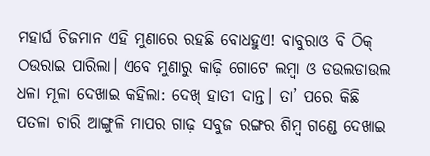ମହାର୍ଘ ଚିଜମାନ ଏହି ମୁଣାରେ ରହଛି ବୋଧହୁଏ! ବାବୁରାଓ ବି ଠିକ୍ ଠଉରାଇ ପାରିଲା। ଏବେ ମୁଣାରୁ କାଢ଼ି ଗୋଟେ ଲମ୍ବା ଓ ଡଉଲଡାଉଲ ଧଳା ମୂଳା ଦେଖାଇ କହିଲା: ଦେଖ୍ ହାତୀ ଦାନ୍ତ। ତା’ ପରେ କିଛି ପତଳା ଚାରି ଆଙ୍ଗୁଳି ମାପର ଗାଢ଼ ସବୁଜ ରଙ୍ଗର ଶିମ୍ବ ଗଣ୍ଡେ ଦେଖାଇ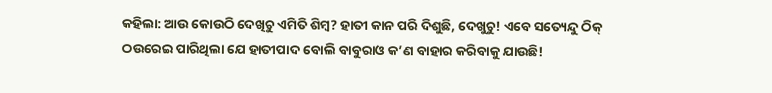କହିଲା: ଆଉ କୋଉଠି ଦେଖିଚୁ ଏମିତି ଶିମ୍ବ? ହାତୀ କାନ ପରି ଦିଶୁଛି, ଦେଖୁଚୁ! ଏବେ ସତ୍ୟେନ୍ଦୁ ଠିକ୍ ଠଉରେଇ ପାରିଥିଲା ଯେ ହାତୀପାଦ ବୋଲି ବାବୁରାଓ କ’ଣ ବାହାର କରିବାକୁ ଯାଉଛି!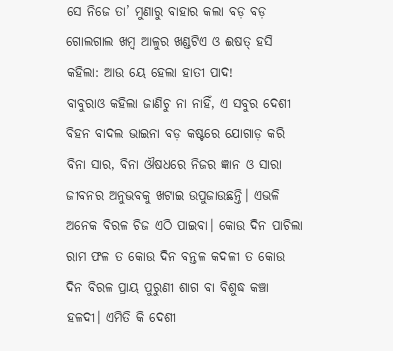ସେ ନିଜେ ତା’ ମୁଣାରୁ ବାହାର କଲା ବଡ଼ ବଡ଼ ଗୋଲଗାଲ ଖମ୍ବ ଆଳୁର ଖଣ୍ଡଟିଏ ଓ ଈଷତ୍ ହସି କହିଲା: ଆଉ ୟେ ହେଲା ହାତୀ ପାଦ!
ବାବୁରାଓ କହିଲା ଜାଣିଚୁ ନା ନାହିଁ, ଏ ସବୁର ଦେଶୀ ବିହନ ବାଦଲ ଭାଇନା ବଡ଼ କଷ୍ଟରେ ଯୋଗାଡ଼ କରି ବିନା ସାର, ବିନା ଔଷଧରେ ନିଜର ଜ୍ଞାନ ଓ ସାରା ଜୀବନର ଅନୁଭବକୁ ଖଟାଇ ଉପୁଜାଉଛନ୍ତି। ଏଭଳି ଅନେକ ବିରଳ ଚିଜ ଏଠି ପାଇବା। କୋଉ ଦିନ ପାଚିଲା ରାମ ଫଳ ତ କୋଉ ଦିନ ବନ୍ତଳ କଦଳୀ ତ କୋଉ ଦିନ ବିରଳ ପ୍ରାୟ ପୁରୁଣୀ ଶାଗ ବା ବିଶୁଦ୍ଧ କଞ୍ଚା ହଳଦୀ। ଏମିତି କି ଦେଶୀ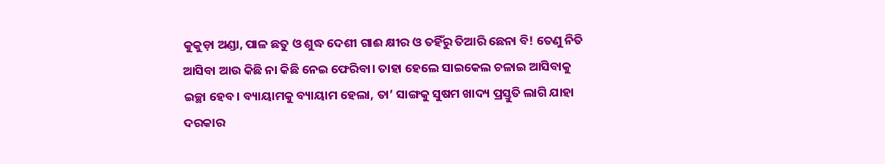କୁକୁଡ଼ା ଅଣ୍ଡା, ପାଳ ଛତୁ ଓ ଶୁଦ୍ଧ ଦେଶୀ ଗାଈ କ୍ଷୀର ଓ ତହିଁରୁ ତିଆରି ଛେନା ବି! ତେଣୁ ନିତି ଆସିବା ଆଉ କିଛି ନା କିଛି ନେଇ ଫେରିବା। ତାହା ହେଲେ ସାଇକେଲ ଚଳାଇ ଆସିବାକୁ ଇଚ୍ଛା ହେବ। ବ୍ୟାୟାମକୁ ବ୍ୟାୟାମ ହେଲା, ତା’ ସାଙ୍ଗକୁ ସୁଷମ ଖାଦ୍ୟ ପ୍ରସ୍ତୁତି ଲାଗି ଯାହା ଦରକାର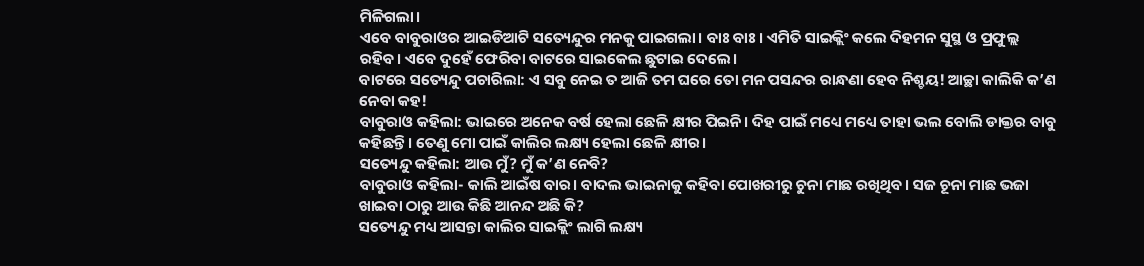ମିଳିଗଲା।
ଏବେ ବାବୁରାଓର ଆଇଡିଆଟି ସତ୍ୟେନ୍ଦୁର ମନକୁ ପାଇଗଲା। ବାଃ ବାଃ। ଏମିତି ସାଇକ୍ଲିଂ କଲେ ଦିହମନ ସୁସ୍ଥ ଓ ପ୍ରଫୁଲ୍ଲ ରହିବ। ଏବେ ଦୁହେଁ ଫେରିବା ବାଟରେ ସାଇକେଲ ଛୁଟାଇ ଦେଲେ।
ବାଟରେ ସତ୍ୟେନ୍ଦୁ ପଚାରିଲା: ଏ ସବୁ ନେଇ ତ ଆଜି ତମ ଘରେ ତୋ ମନ ପସନ୍ଦର ରାନ୍ଧଣା ହେବ ନିଶ୍ଚୟ! ଆଚ୍ଛା କାଲିକି କ’ଣ ନେବା କହ!
ବାବୁରାଓ କହିଲା: ଭାଇରେ ଅନେକ ବର୍ଷ ହେଲା ଛେଳି କ୍ଷୀର ପିଇନି। ଦିହ ପାଇଁ ମଧ୍ୟେ ମଧ୍ୟେ ତାହା ଭଲ ବୋଲି ଡାକ୍ତର ବାବୁ କହିଛନ୍ତି। ତେଣୁ ମୋ ପାଇଁ କାଲିର ଲକ୍ଷ୍ୟ ହେଲା ଛେଳି କ୍ଷୀର।
ସତ୍ୟେନ୍ଦୁ କହିଲା: ଆଉ ମୁଁ? ମୁଁ କ’ଣ ନେବି?
ବାବୁରାଓ କହିଲା- କାଲି ଆଇଁଷ ବାର। ବାଦଲ ଭାଇନାକୁ କହିବା ପୋଖରୀରୁ ଚୁନା ମାଛ ରଖିଥିବ। ସଜ ଚୂନା ମାଛ ଭଜା ଖାଇବା ଠାରୁ ଆଉ କିଛି ଆନନ୍ଦ ଅଛି କି?
ସତ୍ୟେନ୍ଦୁ ମଧ୍ୟ ଆସନ୍ତା କାଲିର ସାଇକ୍ଲିଂ ଲାଗି ଲକ୍ଷ୍ୟ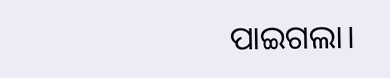ପାଇଗଲା।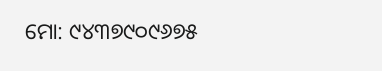ମୋ: ୯୪୩୭୯୦୯୬୭୫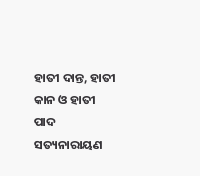ହାତୀ ଦାନ୍ତ, ହାତୀ କାନ ଓ ହାତୀ ପାଦ
ସତ୍ୟନାରାୟଣ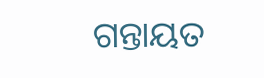ଗନ୍ତାୟତ